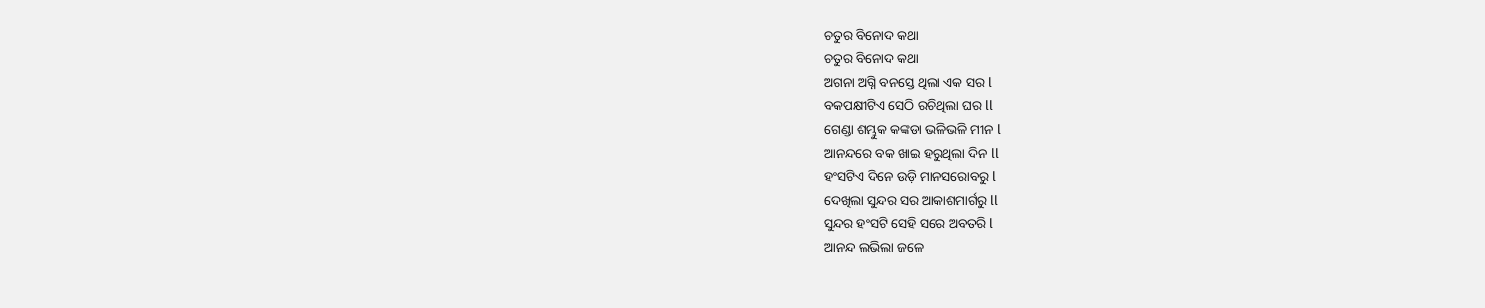ଚତୁର ବିନୋଦ କଥା
ଚତୁର ବିନୋଦ କଥା
ଅଗନା ଅଗ୍ନି ବନସ୍ତେ ଥିଲା ଏକ ସର l
ବକପକ୍ଷୀଟିଏ ସେଠି ରଚିଥିଲା ଘର ll
ଗେଣ୍ଡା ଶମ୍ଭୁକ କଙ୍କଡା ଭଳିଭଳି ମୀନ l
ଆନନ୍ଦରେ ବକ ଖାଇ ହରୁଥିଲା ଦିନ ll
ହଂସଟିଏ ଦିନେ ଉଡ଼ି ମାନସରୋବରୁ l
ଦେଖିଲା ସୁନ୍ଦର ସର ଆକାଶମାର୍ଗରୁ ll
ସୁନ୍ଦର ହଂସଟି ସେହି ସରେ ଅବତରି l
ଆନନ୍ଦ ଲଭିଲା ଜଳେ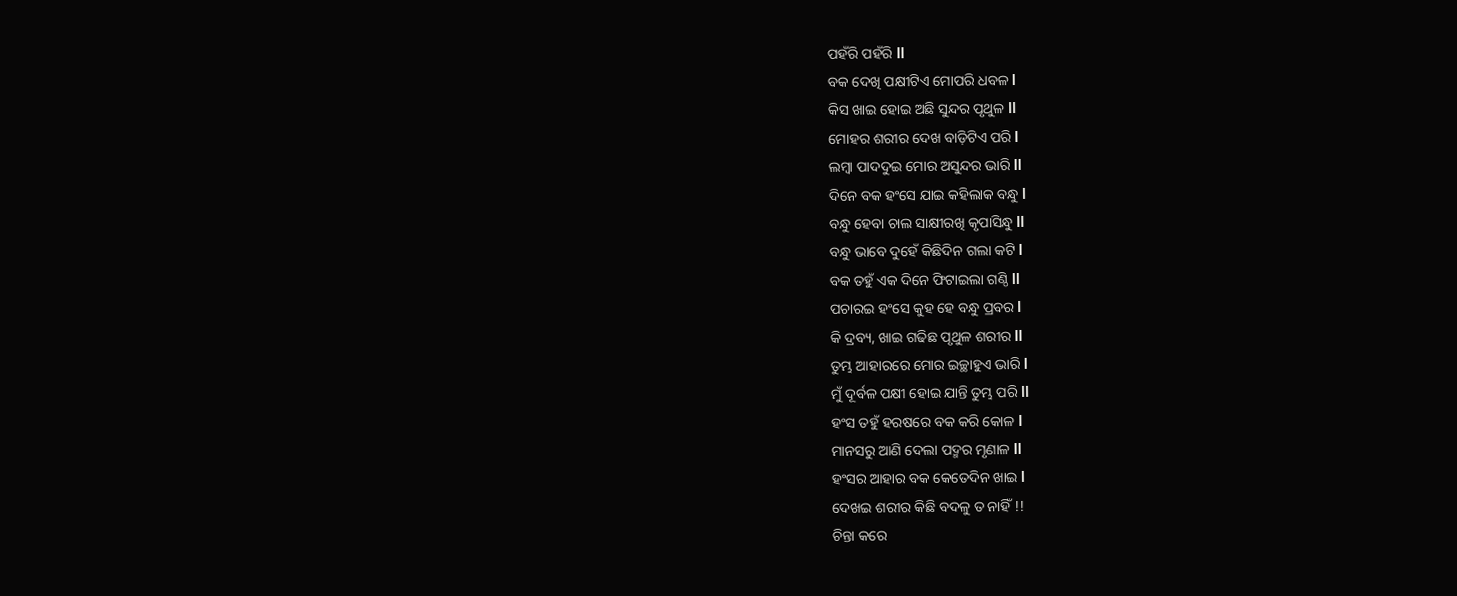ପହଁରି ପହଁରି ll
ବକ ଦେଖି ପକ୍ଷୀଟିଏ ମୋପରି ଧବଳ l
କିସ ଖାଇ ହୋଇ ଅଛି ସୁନ୍ଦର ପୃଥୁଳ ll
ମୋହର ଶରୀର ଦେଖ ବାଡ଼ିଟିଏ ପରି l
ଲମ୍ବା ପାଦଦୁଇ ମୋର ଅସୁନ୍ଦର ଭାରି ll
ଦିନେ ବକ ହଂସେ ଯାଇ କହିଲାକ ବନ୍ଧୁ l
ବନ୍ଧୁ ହେବା ଚାଲ ସାକ୍ଷୀରଖି କୃପାସିନ୍ଧୁ ll
ବନ୍ଧୁ ଭାବେ ଦୁହେଁ କିଛିଦିନ ଗଲା କଟି l
ବକ ତହୁଁ ଏକ ଦିନେ ଫିଟାଇଲା ଗଣ୍ଠି ll
ପଚାରଇ ହଂସେ କୁହ ହେ ବନ୍ଧୁ ପ୍ରବର l
କି ଦ୍ରବ୍ୟ, ଖାଇ ଗଢିଛ ପୃଥୁଳ ଶରୀର ll
ତୁମ୍ଭ ଆହାରରେ ମୋର ଇଚ୍ଛାହୁଏ ଭାରି l
ମୁଁ ଦୂର୍ବଳ ପକ୍ଷୀ ହୋଇ ଯାନ୍ତି ତୁମ୍ଭ ପରି ll
ହଂସ ତହୁଁ ହରଷରେ ବକ କରି କୋଳ l
ମାନସରୁ ଆଣି ଦେଲା ପଦ୍ମର ମୃଣାଳ ll
ହଂସର ଆହାର ବକ କେତେଦିନ ଖାଇ l
ଦେଖଇ ଶରୀର କିଛି ବଦଳୁ ତ ନାହିଁ !!
ଚିନ୍ତା କରେ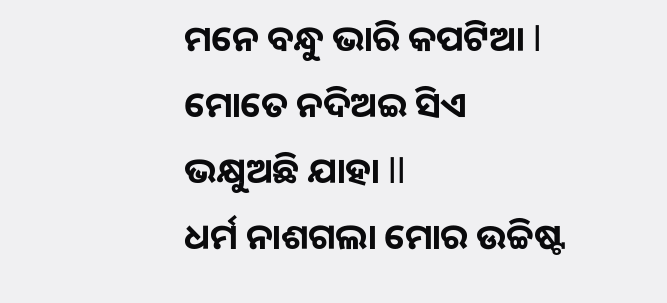ମନେ ବନ୍ଧୁ ଭାରି କପଟିଆ l
ମୋତେ ନଦିଅଇ ସିଏ ଭକ୍ଷୁଅଛି ଯାହା ll
ଧର୍ମ ନାଶଗଲା ମୋର ଉଚ୍ଚିଷ୍ଟ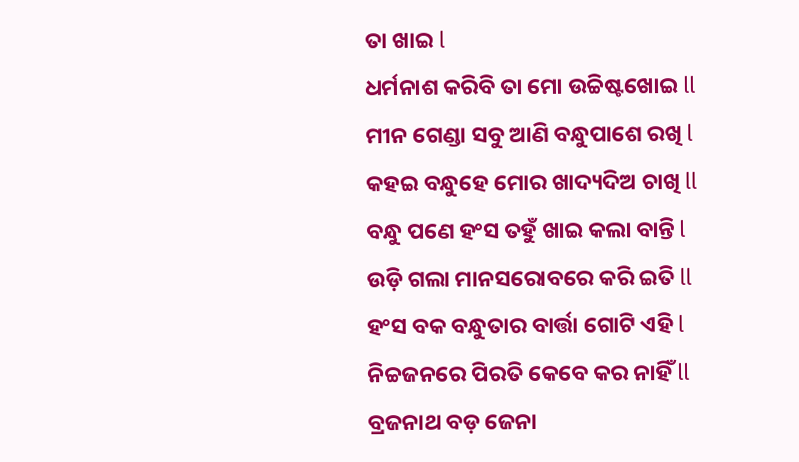ତା ଖାଇ l
ଧର୍ମନାଶ କରିବି ତା ମୋ ଉଚ୍ଚିଷ୍ଟଖୋଇ ll
ମୀନ ଗେଣ୍ଡା ସବୁ ଆଣି ବନ୍ଧୁପାଶେ ରଖି l
କହଇ ବନ୍ଧୁହେ ମୋର ଖାଦ୍ୟଦିଅ ଚାଖି ll
ବନ୍ଧୁ ପଣେ ହଂସ ତହୁଁ ଖାଇ କଲା ବାନ୍ତି l
ଉଡ଼ି ଗଲା ମାନସରୋବରେ କରି ଇତି ll
ହଂସ ବକ ବନ୍ଧୁତାର ବାର୍ତ୍ତା ଗୋଟି ଏହି l
ନିଚ୍ଚଜନରେ ପିରତି କେବେ କର ନାହିଁ ll
ବ୍ରଜନାଥ ବଡ଼ ଜେନା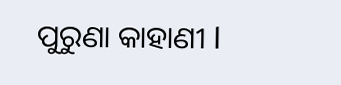ପୁରୁଣା କାହାଣୀ l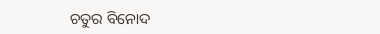ଚତୁର ବିନୋଦ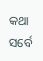କଥା ସର୍ବେ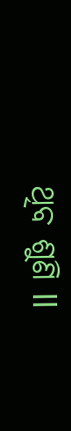ଥିବ ଶୁଣି ll